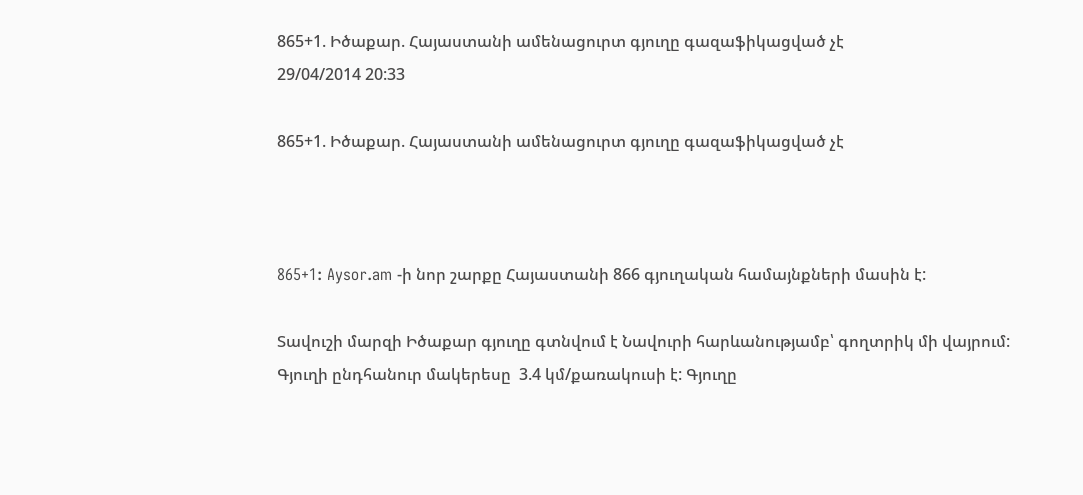865+1. Իծաքար. Հայաստանի ամենացուրտ գյուղը գազաֆիկացված չէ
29/04/2014 20:33

865+1. Իծաքար. Հայաստանի ամենացուրտ գյուղը գազաֆիկացված չէ



865+1: Aysor.am -ի նոր շարքը Հայաստանի 866 գյուղական համայնքների մասին է:

Տավուշի մարզի Իծաքար գյուղը գտնվում է Նավուրի հարևանությամբ՝ գողտրիկ մի վայրում: Գյուղի ընդհանուր մակերեսը  3.4 կմ/քառակուսի է: Գյուղը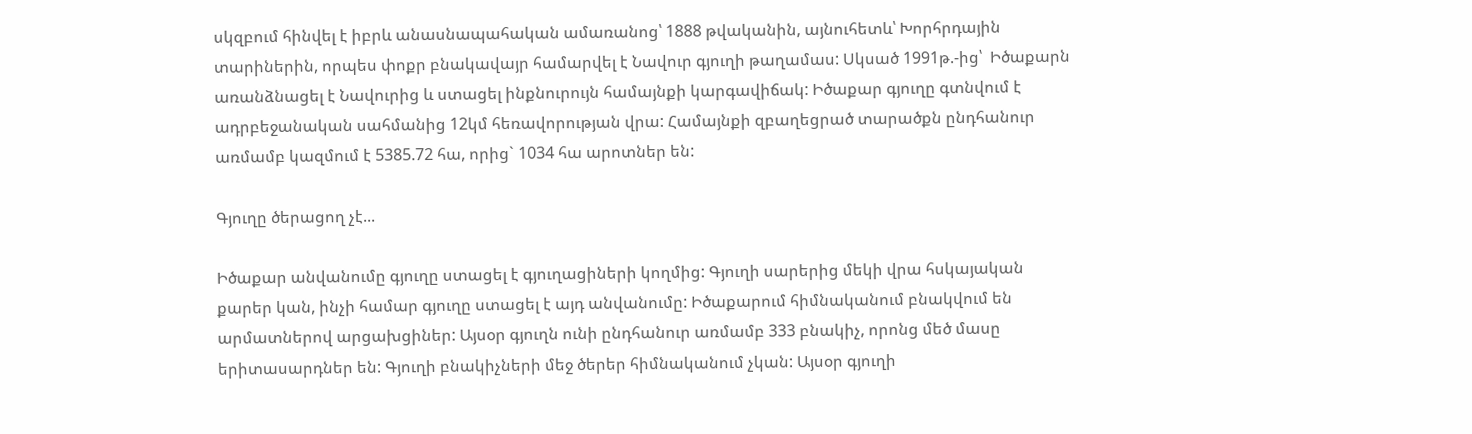սկզբում հինվել է իբրև անասնապահական ամառանոց՝ 1888 թվականին, այնուհետև՝ Խորհրդային տարիներին, որպես փոքր բնակավայր համարվել է Նավուր գյուղի թաղամաս: Սկսած 1991թ.-ից՝  Իծաքարն առանձնացել է Նավուրից և ստացել ինքնուրույն համայնքի կարգավիճակ: Իծաքար գյուղը գտնվում է ադրբեջանական սահմանից 12կմ հեռավորության վրա: Համայնքի զբաղեցրած տարածքն ընդհանուր առմամբ կազմում է 5385.72 հա, որից` 1034 հա արոտներ են:

Գյուղը ծերացող չէ...

Իծաքար անվանումը գյուղը ստացել է գյուղացիների կողմից: Գյուղի սարերից մեկի վրա հսկայական քարեր կան, ինչի համար գյուղը ստացել է այդ անվանումը: Իծաքարում հիմնականում բնակվում են արմատներով արցախցիներ: Այսօր գյուղն ունի ընդհանուր առմամբ 333 բնակիչ, որոնց մեծ մասը երիտասարդներ են: Գյուղի բնակիչների մեջ ծերեր հիմնականում չկան: Այսօր գյուղի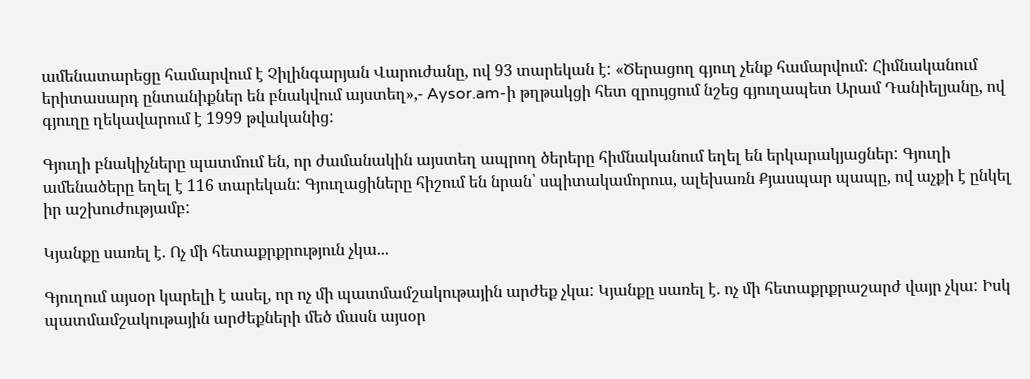ամենատարեցը համարվում է Չիլինգարյան Վարուժանը, ով 93 տարեկան է: «Ծերացող գյուղ չենք համարվում: Հիմնականում երիտասարդ ընտանիքներ են բնակվում այստեղ»,- Aysor.am-ի թղթակցի հետ զրույցում նշեց գյուղապետ Արամ Դանիելյանը, ով գյուղը ղեկավարում է 1999 թվականից:

Գյուղի բնակիչները պատմում են, որ ժամանակին այստեղ ապրող ծերերը հիմնականում եղել են երկարակյացներ: Գյուղի ամենածերը եղել է 116 տարեկան: Գյուղացիները հիշում են նրան՝ սպիտակամորուս, ալեխառն Քյասպար պապը, ով աչքի է ընկել իր աշխուժությամբ:

Կյանքը սառել է. Ոչ մի հետաքրքրություն չկա...

Գյուղում այսօր կարելի է ասել, որ ոչ մի պատմամշակութային արժեք չկա: Կյանքը սառել է. ոչ մի հետաքրքրաշարժ վայր չկա: Իսկ պատմամշակութային արժեքների մեծ մասն այսօր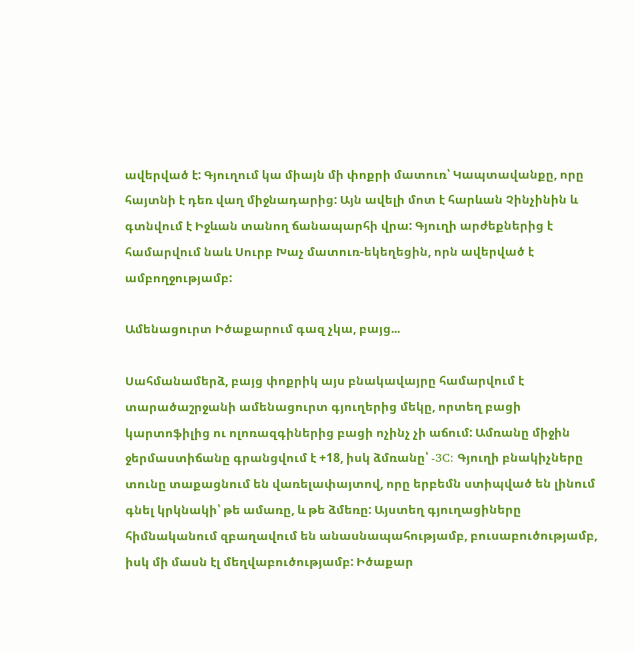ավերված է: Գյուղում կա միայն մի փոքրի մատուռ՝ Կապտավանքը, որը հայտնի է դեռ վաղ միջնադարից: Այն ավելի մոտ է հարևան Չինչինին և գտնվում է Իջևան տանող ճանապարհի վրա: Գյուղի արժեքներից է համարվում նաև Սուրբ Խաչ մատուռ-եկեղեցին, որն ավերված է ամբողջությամբ:

Ամենացուրտ Իծաքարում գազ չկա, բայց...

Սահմանամերձ, բայց փոքրիկ այս բնակավայրը համարվում է տարածաշրջանի ամենացուրտ գյուղերից մեկը, որտեղ բացի կարտոֆիլից ու ոլոռազգիներից բացի ոչինչ չի աճում: Ամռանը միջին ջերմաստիճանը գրանցվում է +18, իսկ ձմռանը՝ -3C: Գյուղի բնակիչները տունը տաքացնում են վառելափայտով, որը երբեմն ստիպված են լինում գնել կրկնակի՝ թե ամառը, և թե ձմեռը: Այստեղ գյուղացիները հիմնականում զբաղավում են անասնապահությամբ, բուսաբուծությամբ, իսկ մի մասն էլ մեղվաբուծությամբ: Իծաքար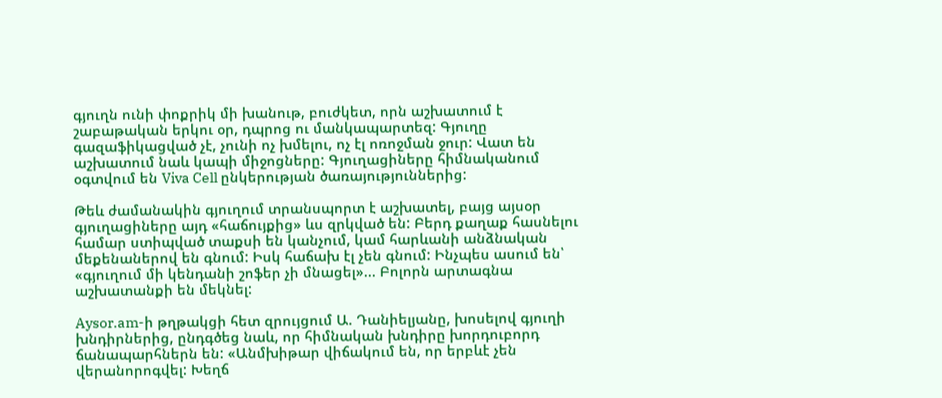գյուղն ունի փոքրիկ մի խանութ, բուժկետ, որն աշխատում է շաբաթական երկու օր, դպրոց ու մանկապարտեզ: Գյուղը գազաֆիկացված չէ, չունի ոչ խմելու, ոչ էլ ոռոջման ջուր: Վատ են աշխատում նաև կապի միջոցները: Գյուղացիները հիմնականում օգտվում են Viva Cell ընկերության ծառայություններից:

Թեև ժամանակին գյուղում տրանսպորտ է աշխատել, բայց այսօր գյուղացիները այդ «հաճույքից» ևս զրկված են: Բերդ քաղաք հասնելու համար ստիպված տաքսի են կանչում, կամ հարևանի անձնական մեքենաներով են գնում: Իսկ հաճախ էլ չեն գնում: Ինչպես ասում են՝ «գյուղում մի կենդանի շոֆեր չի մնացել»... Բոլորն արտագնա աշխատանքի են մեկնել:

Aysor.am-ի թղթակցի հետ զրույցում Ա. Դանիելյանը, խոսելով գյուղի խնդիրներից, ընդգծեց նաև, որ հիմնական խնդիրը խորդուբորդ ճանապարհներն են: «Անմխիթար վիճակում են, որ երբևէ չեն վերանորոգվել: Խեղճ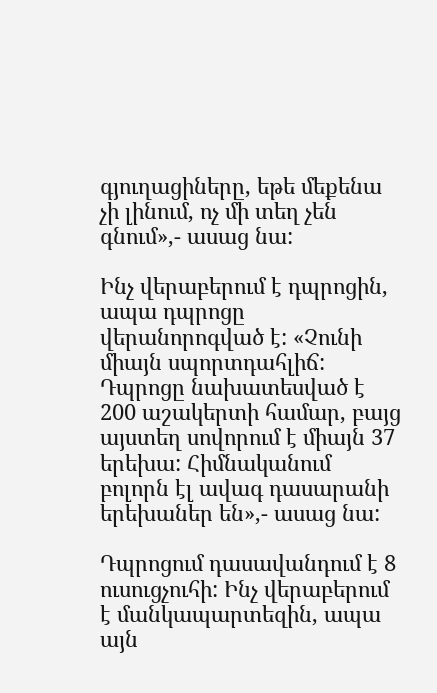գյուղացիները, եթե մեքենա չի լինում, ոչ մի տեղ չեն գնում»,- ասաց նա:

Ինչ վերաբերում է դպրոցին, ապա դպրոցը վերանորոգված է: «Չունի միայն սպորտդահլիճ: Դպրոցը նախատեսված է 200 աշակերտի համար, բայց այստեղ սովորում է միայն 37 երեխա: Հիմնականում բոլորն էլ ավագ դասարանի երեխաներ են»,- ասաց նա:

Դպրոցում դասավանդում է 8 ուսուցչուհի: Ինչ վերաբերում է մանկապարտեզին, ապա այն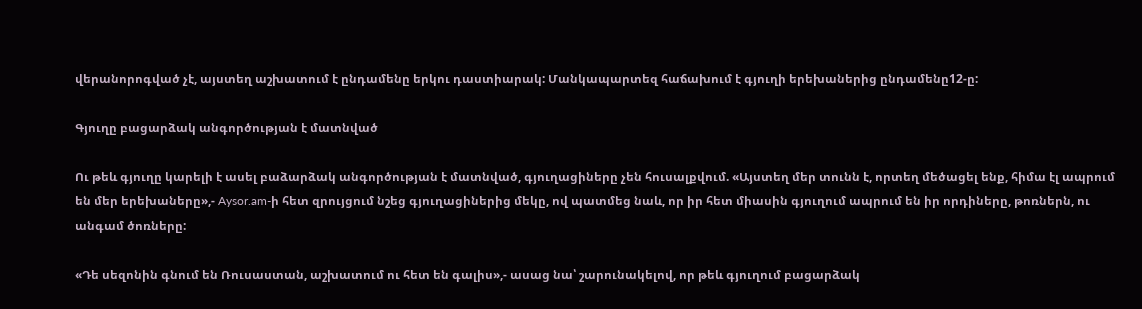վերանորոգված չէ, այստեղ աշխատում է ընդամենը երկու դաստիարակ: Մանկապարտեզ հաճախում է գյուղի երեխաներից ընդամենը12-ը:

Գյուղը բացարձակ անգործության է մատնված

Ու թեև գյուղը կարելի է ասել բաձարձակ անգործության է մատնված, գյուղացիները չեն հուսալքվում. «Այստեղ մեր տունն է, որտեղ մեծացել ենք, հիմա էլ ապրում են մեր երեխաները»,- Aysor.am-ի հետ զրույցում նշեց գյուղացիներից մեկը, ով պատմեց նաև, որ իր հետ միասին գյուղում ապրում են իր որդիները, թոռներն, ու անգամ ծոռները:

«Դե սեզոնին գնում են Ռուսաստան, աշխատում ու հետ են գալիս»,- ասաց նա՝ շարունակելով, որ թեև գյուղում բացարձակ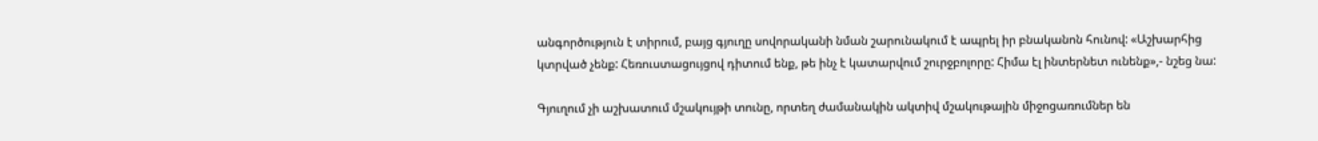անգործություն է տիրում, բայց գյուղը սովորականի նման շարունակում է ապրել իր բնականոն հունով: «Աշխարհից կտրված չենք: Հեռուստացույցով դիտում ենք, թե ինչ է կատարվում շուրջբոլորը: Հիմա էլ ինտերնետ ունենք»,- նշեց նա:

Գյուղում չի աշխատում մշակույթի տունը, որտեղ ժամանակին ակտիվ մշակութային միջոցառումներ են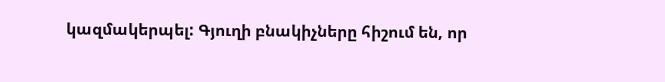կազմակերպել: Գյուղի բնակիչները հիշում են, որ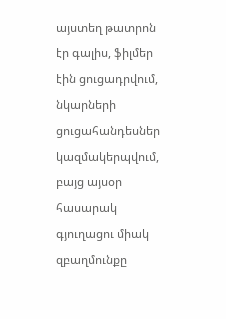այստեղ թատրոն էր գալիս, ֆիլմեր էին ցուցադրվում, նկարների ցուցահանդեսներ կազմակերպվում, բայց այսօր հասարակ գյուղացու միակ զբաղմունքը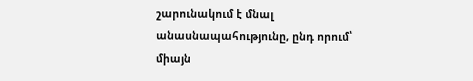շարունակում է մնալ անասնապահությունը, ընդ որում՝ միայն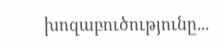խոզաբուծությունը...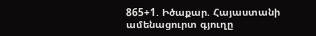865+1. Իծաքար. Հայաստանի ամենացուրտ գյուղը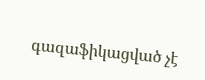գազաֆիկացված չէ